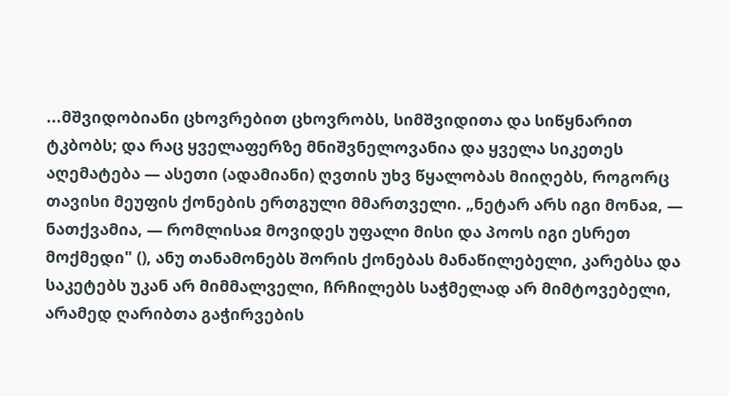...მშვიდობიანი ცხოვრებით ცხოვრობს, სიმშვიდითა და სიწყნარით ტკბობს; და რაც ყველაფერზე მნიშვნელოვანია და ყველა სიკეთეს აღემატება — ასეთი (ადამიანი) ღვთის უხვ წყალობას მიიღებს, როგორც თავისი მეუფის ქონების ერთგული მმართველი. „ნეტარ არს იგი მონაჲ, — ნათქვამია, — რომლისაჲ მოვიდეს უფალი მისი და პოოს იგი ესრეთ მოქმედი" (), ანუ თანამონებს შორის ქონებას მანაწილებელი, კარებსა და საკეტებს უკან არ მიმმალველი, ჩრჩილებს საჭმელად არ მიმტოვებელი, არამედ ღარიბთა გაჭირვების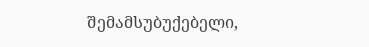შემამსუბუქებელი,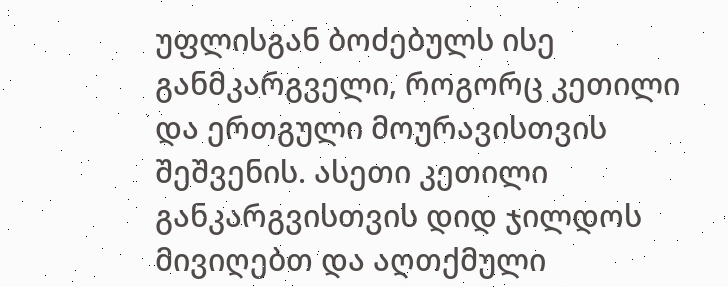უფლისგან ბოძებულს ისე განმკარგველი, როგორც კეთილი და ერთგული მოურავისთვის შეშვენის. ასეთი კეთილი განკარგვისთვის დიდ ჯილდოს მივიღებთ და აღთქმული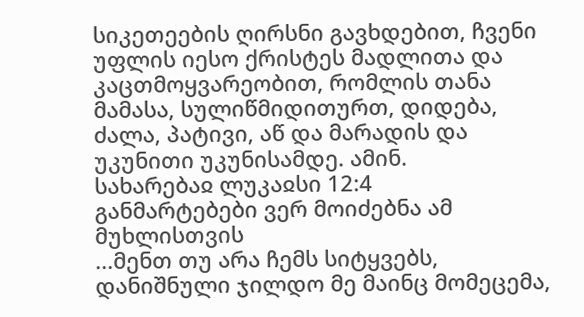სიკეთეების ღირსნი გავხდებით, ჩვენი უფლის იესო ქრისტეს მადლითა და კაცთმოყვარეობით, რომლის თანა მამასა, სულიწმიდითურთ, დიდება, ძალა, პატივი, აწ და მარადის და უკუნითი უკუნისამდე. ამინ.
სახარებაჲ ლუკაჲსი 12:4
განმარტებები ვერ მოიძებნა ამ მუხლისთვის
...მენთ თუ არა ჩემს სიტყვებს, დანიშნული ჯილდო მე მაინც მომეცემა,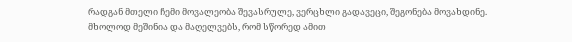რადგან მთელი ჩემი მოვალეობა შევასრულე, ვერცხლი გადავეცი, შეგონება მოვახდინე. მხოლოდ მეშინია და მაღელვებს, რომ სწორედ ამით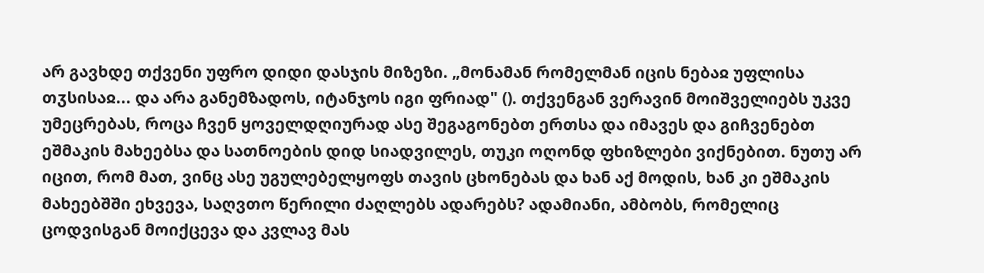არ გავხდე თქვენი უფრო დიდი დასჯის მიზეზი. „მონამან რომელმან იცის ნებაჲ უფლისა თჳსისაჲ... და არა განემზადოს, იტანჯოს იგი ფრიად" (). თქვენგან ვერავინ მოიშველიებს უკვე უმეცრებას, როცა ჩვენ ყოველდღიურად ასე შეგაგონებთ ერთსა და იმავეს და გიჩვენებთ ეშმაკის მახეებსა და სათნოების დიდ სიადვილეს, თუკი ოღონდ ფხიზლები ვიქნებით. ნუთუ არ იცით, რომ მათ, ვინც ასე უგულებელყოფს თავის ცხონებას და ხან აქ მოდის, ხან კი ეშმაკის მახეებშში ეხვევა, საღვთო წერილი ძაღლებს ადარებს? ადამიანი, ამბობს, რომელიც ცოდვისგან მოიქცევა და კვლავ მას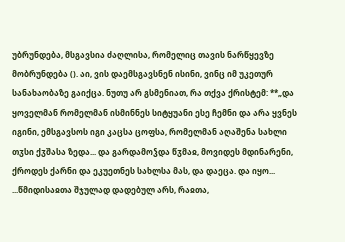უბრუნდება, მსგავსია ძაღლისა, რომელიც თავის ნარწყევზე მობრუნდება (). აი, ვის დაემსგავსნენ ისინი, ვინც იმ უკეთურ სანახაობაზე გაიქცა. ნუთუ არ გსმენიათ, რა თქვა ქრისტემ: **„და ყოველმან რომელმან ისმინნეს სიტყუანი ესე ჩემნი და არა ყვნეს იგინი, ემსგავსოს იგი კაცსა ცოფსა, რომელმან აღაშენა სახლი თჳსი ქჳშასა ზედა... და გარდამოჴდა წჳმაჲ, მოვიდეს მდინარენი, ქროდეს ქარნი და ეკუეთნეს სახლსა მას, და დაეცა. და იყო...
...წმიდისაჲთა შჯულად დადებულ არს, რაჲთა,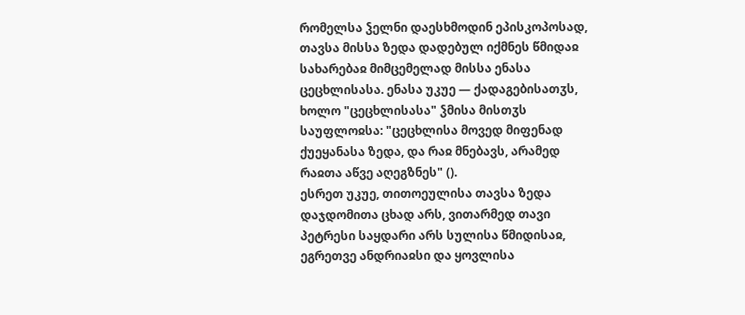რომელსა ჴელნი დაესხმოდინ ეპისკოპოსად, თავსა მისსა ზედა დადებულ იქმნეს წმიდაჲ სახარებაჲ მიმცემელად მისსა ენასა ცეცხლისასა. ენასა უკუე — ქადაგებისათჳს, ხოლო "ცეცხლისასა" ჴმისა მისთჳს საუფლოჲსა: "ცეცხლისა მოვედ მიფენად ქუეყანასა ზედა, და რაჲ მნებავს, არამედ რაჲთა აწვე აღეგზნეს" ().
ესრეთ უკუე, თითოეულისა თავსა ზედა დაჯდომითა ცხად არს, ვითარმედ თავი პეტრესი საყდარი არს სულისა წმიდისაჲ, ეგრეთვე ანდრიაჲსი და ყოვლისა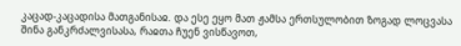კაცად-კაცადისა მათგანისაჲ. და ესე ეყო მათ ჟამსა ერთსულობით ზოგად ლოცვასა შინა განკრძალვისასა, რაჲთა ჩუენ ვისწავოთ,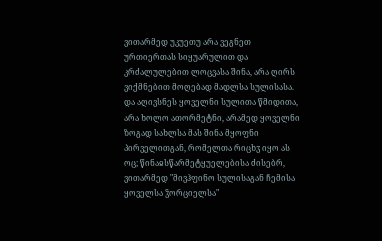ვითარმედ უკუეთუ არა ვეგნეთ ურთიერთას სიყუარულით და კრძალულებით ლოცვასა შინა, არა ღირს ვიქმნებით მოღებად მადლსა სულისასა.
და აღივსნეს ყოველნი სულითა წმიდითა, არა ხოლო ათორმეტნი, არამედ ყოველნი ზოგად სახლსა მას შინა მყოფნი პირველითგან, რომელთა რიცხჳ იყო ას ოც; წინაჲსწარმეტყუელებისა ძისებრ, ვითარმედ "მივჰფინო სულისაგან ჩემისა ყოველსა ჴორციელსა"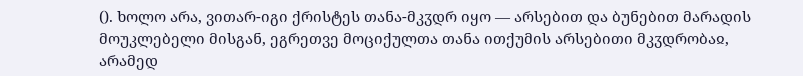(). ხოლო არა, ვითარ-იგი ქრისტეს თანა-მკჳდრ იყო — არსებით და ბუნებით მარადის მოუკლებელი მისგან, ეგრეთვე მოციქულთა თანა ითქუმის არსებითი მკჳდრობაჲ, არამედ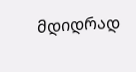მდიდრად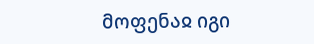მოფენაჲ იგი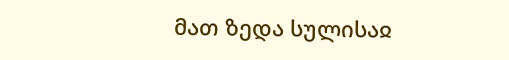მათ ზედა სულისაჲ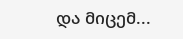და მიცემ...